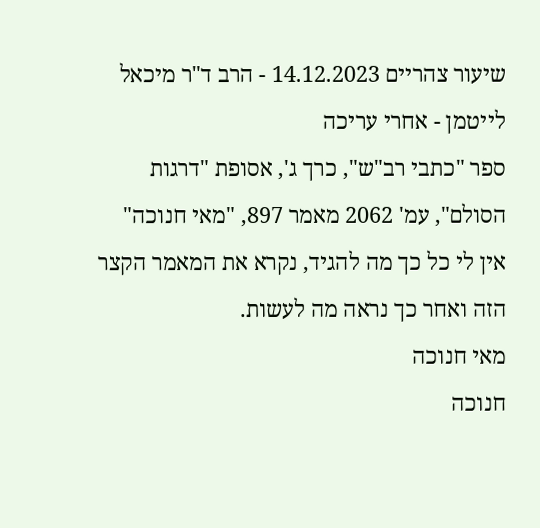שיעור צהריים 14.12.2023 - הרב ד"ר מיכאל לייטמן - אחרי עריכה
ספר "כתבי רב"ש", כרך ג', אסופת "דרגות הסולם", עמ' 2062 מאמר 897, "מאי חנוכה"
אין לי כל כך מה להגיד, נקרא את המאמר הקצר הזה ואחר כך נראה מה לעשות.
מאי חנוכה
חנוכה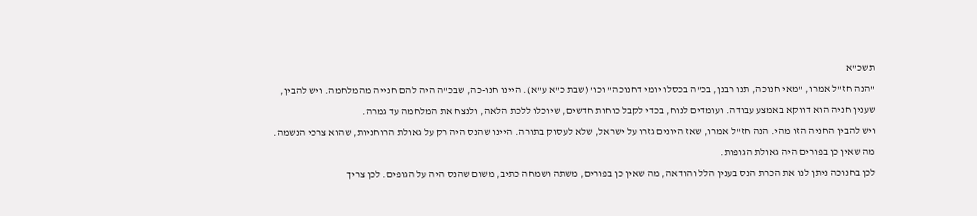תשכ"א
"הנה חז"ל אמרו, "מאי חנוכה, תנו רבנן, בכ"ה בכסלו יומי דחנוכה" וכו' (שבת כ"א ע"א). היינו חנו-כה, שבכ"ה היה להם חנייה מהמלחמה. ויש להבין, שענין חניה הוא דווקא באמצע עבודה. ועומדים לנוח, בכדי לקבל כוחות חדשים, שיוכלו ללכת הלאה, ולנצח את המלחמה עד גמרה.
ויש להבין החניה הזו מהי. הנה חז"ל אמרו, שאז היונים גזרו על ישראל, שלא לעסוק בתורה. היינו שהנס היה רק על גאולת הרוחניות, שהוא צרכי הנשמה. מה שאין כן בפורים היה גאולת הגופות.
לכן בחנוכה ניתן לנו את הכרת הנס בענין הלל והודאה, מה שאין כן בפורים, משתה ושמחה כתיב, משום שהנס היה על הגופים. לכן צריך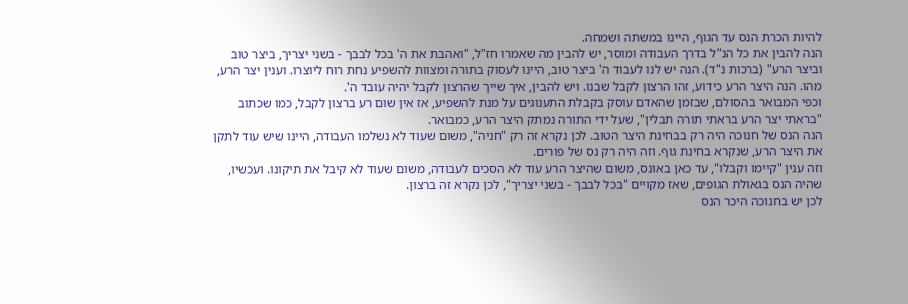להיות הכרת הנס עד הגוף, היינו במשתה ושמחה.
הנה להבין את כל הנ"ל בדרך העבודה ומוסר, יש להבין מה שאמרו חז"ל, "ואהבת את ה' בכל לבבך - בשני יצריך, ביצר טוב וביצר הרע" (ברכות נ"ד). הנה יש לנו לעבוד ה' ביצר טוב, היינו לעסוק בתורה ומצוות להשפיע נחת רוח ליוצרו. וענין יצר הרע, מהו. הנה היצר הרע כידוע, זהו הרצון לקבל שבנו. ויש להבין, איך שייך שהרצון לקבל יהיה עובד ה'.
וכפי המבואר בהסולם, שבזמן שהאדם עוסק בקבלת התענוגים על מנת להשפיע, אז אין שום רע ברצון לקבל, כמו שכתוב "בראתי יצר הרע בראתי תורה תבלין", שעל ידי התורה נמתק היצר הרע, כמבואר.
הנה הנס של חנוכה היה רק בבחינת היצר הטוב. לכן נקרא זה רק "חניה", משום שעוד לא נשלמו העבודה, היינו שיש עוד לתקן את היצר הרע, שנקרא בחינת גוף. וזה היה רק נס של פורים.
וזה ענין "קיימו וקבלו", עד כאן באונס, משום שהיצר הרע עוד לא הסכים לעבודה, משום שעוד לא קיבל את תיקונו. ועכשיו, שהיה הנס בגאולת הגופים, שאז מקויים "בכל לבבך - בשני יצריך", לכן נקרא זה ברצון.
לכן יש בחנוכה היכר הנס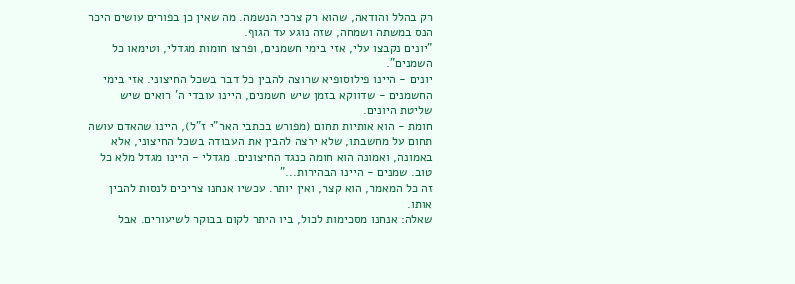רק בהלל והודאה, שהוא רק צרכי הנשמה. מה שאין כן בפורים עושים היכר הנס במשתה ושמחה, שזה נוגע עד הגוף.
"יונים נקבצו עלי, אזי בימי חשמנים, ופרצו חומות מגדלי, וטימאו כל השמנים".
יונים - היינו פילוסופיא שרוצה להבין כל דבר בשכל החיצוני. אזי בימי החשמנים - שדווקא בזמן שיש חשמנים, היינו עובדי ה' רואים שיש שליטת היונים.
חומת - הוא אותיות תחום (מפורש בכתבי האר"י ז"ל), היינו שהאדם עושה תחום על מחשבתו, שלא ירצה להבין את העבודה בשכל החיצוני, אלא באמונה, ואמונה הוא חומה כנגד החיצונים. מגדלי - היינו מגדל מלא כל טוב. שמנים - היינו הבהירות..."
זה כל המאמר, הוא קצר, ואין יותר. עכשיו אנחנו צריכים לנסות להבין אותו.
שאלה: אנחנו מסכימות לכול, ביו היתר לקום בבוקר לשיעורים. אבל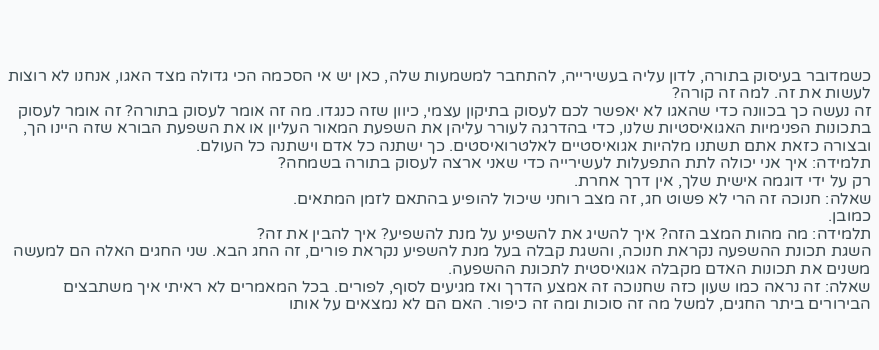כשמדובר בעיסוק בתורה, לדון עליה בעשירייה, להתחבר למשמעות שלה, כאן יש אי הסכמה הכי גדולה מצד האגו, אנחנו לא רוצות לעשות את זה. למה זה קורה?
זה נעשה כך בכוונה כדי שהאגו לא יאפשר לכם לעסוק בתיקון עצמי, כיוון שזה כנגדו. מה זה אומר לעסוק בתורה? זה אומר לעסוק בתכונות הפנימיות האגואיסטיות שלנו, כדי בהדרגה לעורר עליהן את השפעת המאור העליון או את השפעת הבורא שזה היינו הך, ובצורה כזאת אתם תשתנו מלהיות אגואיסטיים לאלטרואיסטים. כך ישתנה כל אדם וישתנה כל העולם.
תלמידה: איך אני יכולה לתת התפעלות לעשירייה כדי שאני ארצה לעסוק בתורה בשמחה?
רק על ידי דוגמה אישית שלך, אין דרך אחרת.
שאלה: חנוכה זה הרי לא פשוט חג, זה מצב רוחני שיכול להופיע בהתאם לזמן המתאים.
כמובן.
תלמידה: מה מהות המצב הזה? איך להשיג את להשפיע על מנת להשפיע? איך להבין את זה?
השגת תכונת ההשפעה נקראת חנוכה, והשגת קבלה בעל מנת להשפיע נקראת פורים, זה החג הבא. שני החגים האלה הם למעשה משנים את תכונות האדם מקבלה אגואיסטית לתכונת ההשפעה.
שאלה: זה נראה כמו שעון כזה שחנוכה זה אמצע הדרך ואז מגיעים לסוף, לפורים. בכל המאמרים לא ראיתי איך משתבצים הבירורים ביתר החגים, למשל מה זה סוכות ומה זה כיפור. האם הם לא נמצאים על אותו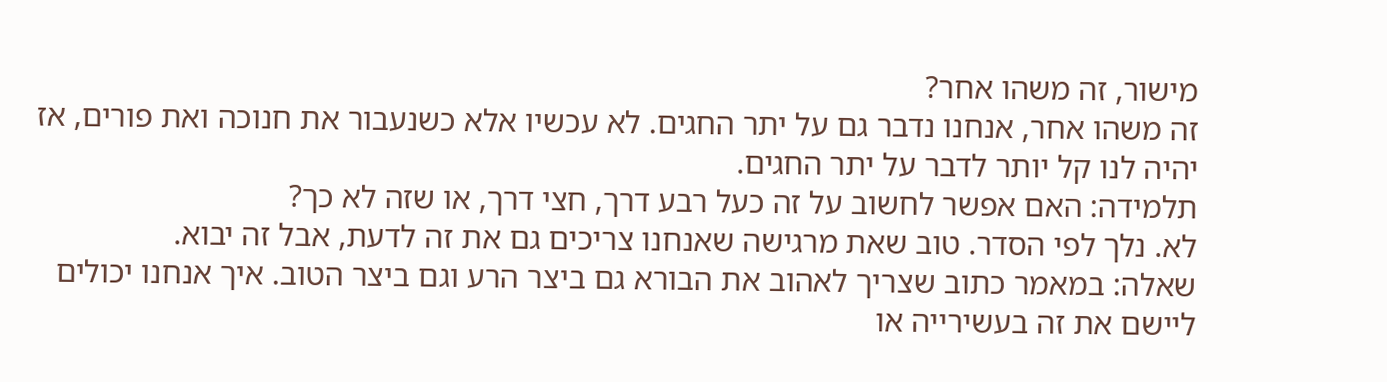מישור, זה משהו אחר?
זה משהו אחר, אנחנו נדבר גם על יתר החגים. לא עכשיו אלא כשנעבור את חנוכה ואת פורים, אז יהיה לנו קל יותר לדבר על יתר החגים.
תלמידה: האם אפשר לחשוב על זה כעל רבע דרך, חצי דרך, או שזה לא כך?
לא. נלך לפי הסדר. טוב שאת מרגישה שאנחנו צריכים גם את זה לדעת, אבל זה יבוא.
שאלה: במאמר כתוב שצריך לאהוב את הבורא גם ביצר הרע וגם ביצר הטוב. איך אנחנו יכולים ליישם את זה בעשירייה או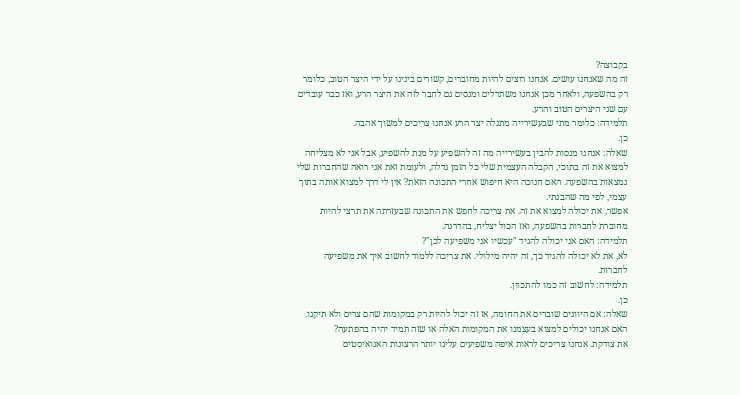בקבוצה?
זה מה שאנחנו עושים. אנחנו רוצים להיות מחוברים, קשורים בינינו על ידי היצר הטוב, כלומר רק בהשפעה, ולאחר מכן אנחנו משתדלים ומנסים גם לחבר לזה את היצר הרע, ואז כבר עובדים עם שני היצרים הטוב והרע.
תלמידה: כלומר מתי שבעשירייה מתגלה יצר הרע אנחנו צריכים למשוך אהבה.
כן.
שאלה: אנחנו מנסות להבין בעשירייה מה זה להשפיע על מנת להשפיע, אבל אני לא מצליחה למצוא את זה בתוכי, הקבלה העצמית שלי כל הזמן גדלה, ולעומת זאת אני רואה שהחברות שלי נמצאות בהשפעה. האם חנוכה היא חיפוש אחרי התכונה הזאת? אין לי דרך למצוא אותה בתוך עצמי, לפי מה שהבנתי.
אפשר, את יכולה למצוא את זה. את צריכה לחפש את התכונה שבעזרתה את תרצי להיות מחוברת לחברות בהשפעה, ואז הכול יצליח, בהדרגה.
תלמידה: האם אני יכולה להגיד "עכשיו אני משפיעה לכן"?
לא, את לא יכולה להגיד כך, זה יהיה מילולי. את צריכה ללמוד לחשוב איך את משפיעה לחברות.
תלמידה: לחשוב זה כמו להתכוון.
כן.
שאלה: אם היוונים שוברים את החומה, אז זה יכול להיות רק במקומות שהם צרים ולא תיקנו. האם אנחנו יכולים למצוא בעצמנו את המקומות האלה או שזה תמיד יהיה בהפתעה?
את צודקת. אנחנו צריכים לראות איפה משפיעים עלינו יותר הרצונות האגואיסטים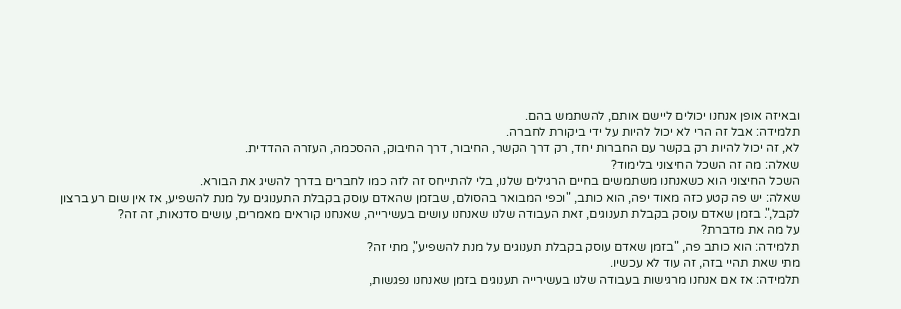ובאיזה אופן אנחנו יכולים ליישם אותם, להשתמש בהם.
תלמידה: אבל זה הרי לא יכול להיות על ידי ביקורת לחברה.
לא, זה יכול להיות רק בקשר עם החברות יחד, רק דרך הקשר, החיבור, דרך החיבוק, ההסכמה, העזרה ההדדית.
שאלה: מה זה השכל החיצוני בלימוד?
השכל החיצוני הוא כשאנחנו משתמשים בחיים הרגילים שלנו, בלי להתייחס זה לזה כמו לחברים בדרך להשיג את הבורא.
שאלה: יש פה קטע כזה מאוד יפה, הוא כותב, "וכפי המבואר בהסולם, שבזמן שהאדם עוסק בקבלת התענוגים על מנת להשפיע, אז אין שום רע ברצון לקבל,". בזמן שאדם עוסק בקבלת תענוגים, זאת העבודה שלנו שאנחנו עושים בעשירייה, שאנחנו קוראים מאמרים, עושים סדנאות, זה זה?
על מה את מדברת?
תלמידה: הוא כותב פה, "בזמן שאדם עוסק בקבלת תענוגים על מנת להשפיע", מתי זה?
מתי שאת תהיי בזה, זה עוד לא עכשיו.
תלמידה: אז אם אנחנו מרגישות בעבודה שלנו בעשירייה תענוגים בזמן שאנחנו נפגשות,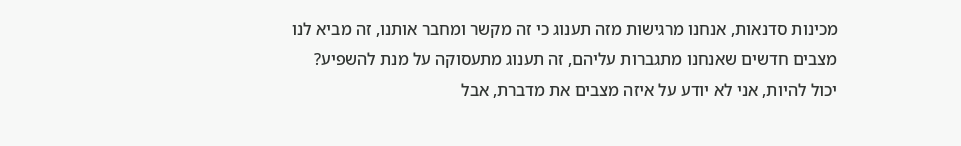מכינות סדנאות, אנחנו מרגישות מזה תענוג כי זה מקשר ומחבר אותנו, זה מביא לנו מצבים חדשים שאנחנו מתגברות עליהם, זה תענוג מתעסוקה על מנת להשפיע?
יכול להיות, אני לא יודע על איזה מצבים את מדברת, אבל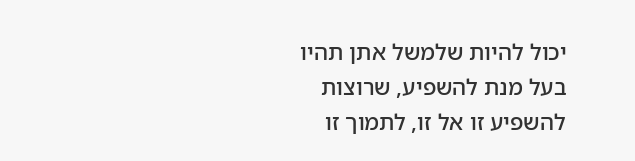יכול להיות שלמשל אתן תהיו בעל מנת להשפיע, שרוצות להשפיע זו אל זו, לתמוך זו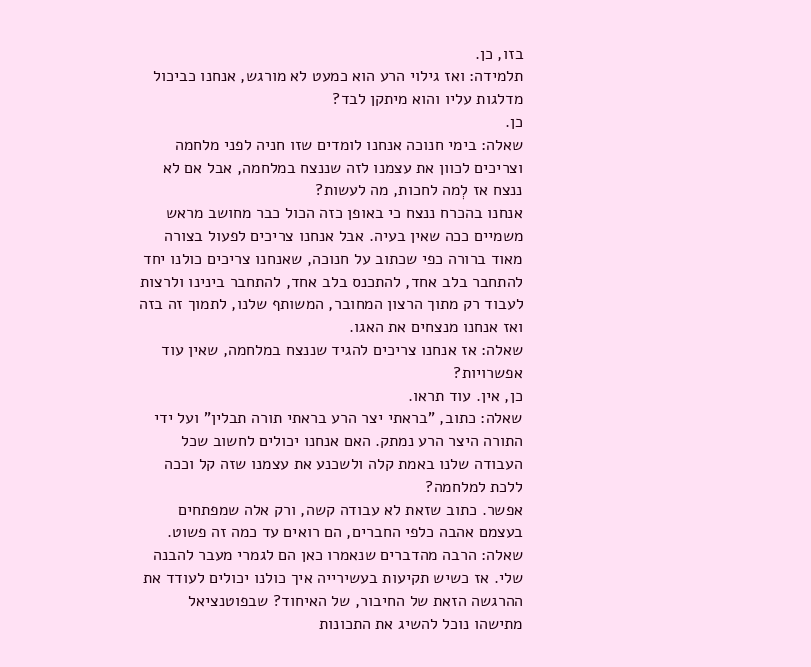בזו, כן.
תלמידה: ואז גילוי הרע הוא כמעט לא מורגש, אנחנו כביכול מדלגות עליו והוא מיתקן לבד?
כן.
שאלה: בימי חנוכה אנחנו לומדים שזו חניה לפני מלחמה וצריכים לכוון את עצמנו לזה שננצח במלחמה, אבל אם לא ננצח אז לְמה לחכות, מה לעשות?
אנחנו בהכרח ננצח כי באופן כזה הכול כבר מחושב מראש משמיים ככה שאין בעיה. אבל אנחנו צריכים לפעול בצורה מאוד ברורה כפי שכתוב על חנוכה, שאנחנו צריכים כולנו יחד להתחבר בלב אחד, להתכנס בלב אחד, להתחבר בינינו ולרצות לעבוד רק מתוך הרצון המחובר, המשותף שלנו, לתמוך זה בזה ואז אנחנו מנצחים את האגו.
שאלה: אז אנחנו צריכים להגיד שננצח במלחמה, שאין עוד אפשרויות?
כן, אין. עוד תראו.
שאלה: כתוב, "בראתי יצר הרע בראתי תורה תבלין" ועל ידי התורה היצר הרע נמתק. האם אנחנו יכולים לחשוב שכל העבודה שלנו באמת קלה ולשכנע את עצמנו שזה קל וככה ללכת למלחמה?
אפשר. כתוב שזאת לא עבודה קשה, ורק אלה שמפתחים בעצמם אהבה כלפי החברים, הם רואים עד כמה זה פשוט.
שאלה: הרבה מהדברים שנאמרו כאן הם לגמרי מעבר להבנה שלי. אז כשיש תקיעות בעשירייה איך כולנו יכולים לעודד את ההרגשה הזאת של החיבור, של האיחוד? שבפוטנציאל מתישהו נוכל להשיג את התכונות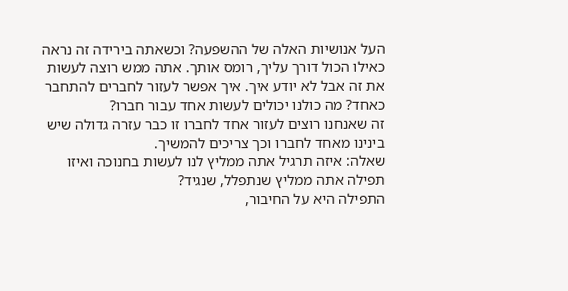העל אנושיות האלה של ההשפעה? וכשאתה בירידה זה נראה כאילו הכול דורך עליך, רומס אותך. אתה ממש רוצה לעשות את זה אבל לא יודע איך. איך אפשר לעזור לחברים להתחבר כאחד? מה כולנו יכולים לעשות אחד עבור חברו?
זה שאנחנו רוצים לעזור אחד לחברו זו כבר עזרה גדולה שיש בינינו מאחד לחברו וכך צריכים להמשיך.
שאלה: איזה תרגיל אתה ממליץ לנו לעשות בחנוכה ואיזו תפילה אתה ממליץ שנתפלל, שנגיד?
התפילה היא על החיבור,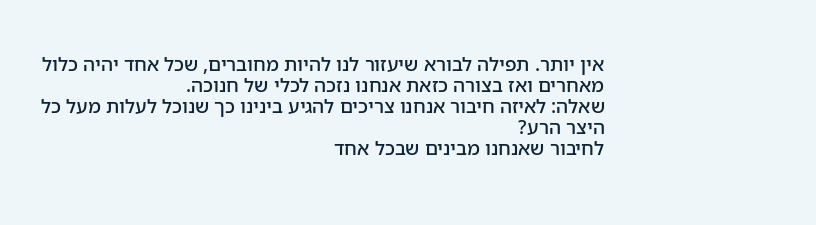אין יותר. תפילה לבורא שיעזור לנו להיות מחוברים, שכל אחד יהיה כלול מאחרים ואז בצורה כזאת אנחנו נזכה לכלי של חנוכה.
שאלה: לאיזה חיבור אנחנו צריכים להגיע בינינו כך שנוכל לעלות מעל כל היצר הרע?
לחיבור שאנחנו מבינים שבכל אחד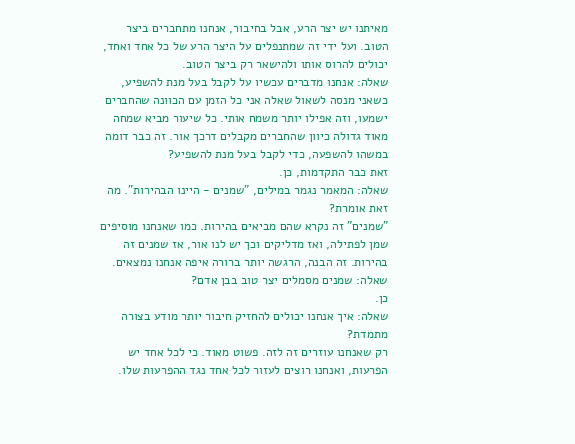מאיתנו יש יצר הרע, אבל בחיבור, אנחנו מתחברים ביצר הטוב. ועל ידי זה שמתנפלים על היצר הרע של כל אחד ואחד, יכולים להרוס אותו ולהישאר רק ביצר הטוב.
שאלה: אנחנו מדברים עכשיו על לקבל בעל מנת להשפיע, כשאני מנסה לשאול שאלה אני כל הזמן עם הכוונה שהחברים ישמעו, וזה אפילו יותר משמח אותי. כל שיעור מביא שמחה מאוד גדולה כיוון שהחברים מקבלים דרכך אור. זה כבר דומה במשהו להשפעה, כדי לקבל בעל מנת להשפיע?
זאת כבר התקדמות, כן.
שאלה: המאמר נגמר במילים, "שמנים - היינו הבהירות". מה זאת אומרת?
"שמנים" זה נקרא שהם מביאים בהירות. כמו שאנחנו מוסיפים שמן לפתילה, ואז מדליקים וכך יש לנו אור, אז שמנים זה בהירות. זה הבנה, הרגשה יותר ברורה איפה אנחנו נמצאים.
שאלה: שמנים מסמלים יצר טוב בבן אדם?
כן.
שאלה: איך אנחנו יכולים להחזיק חיבור יותר מודע בצורה מתמדת?
רק שאנחנו עוזרים זה לזה. פשוט מאוד. כי לכל אחד יש הפרעות, ואנחנו רוצים לעזור לכל אחד נגד ההפרעות שלו.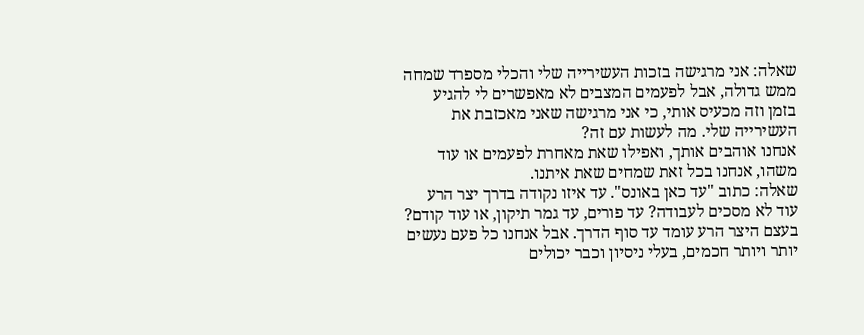שאלה: אני מרגישה בזכות העשירייה שלי והכלי מספרד שמחה ממש גדולה, אבל לפעמים המצבים לא מאפשרים לי להגיע בזמן וזה מכעיס אותי, כי אני מרגישה שאני מאכזבת את העשירייה שלי. מה לעשות עם זה?
אנחנו אוהבים אותך, ואפילו שאת מאחרת לפעמים או עוד משהו, אנחנו בכל זאת שמחים שאת איתנו.
שאלה: כתוב "עד כאן באונס". עד איזו נקודה בדרך יצר הרע עוד לא מסכים לעבודה? עד פורים, עד גמר תיקון, או עוד קודם?
בעצם היצר הרע עומד עד סוף הדרך. אבל אנחנו כל פעם נעשים יותר ויותר חכמים, בעלי ניסיון וכבר יכולים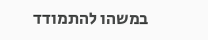במשהו להתמודד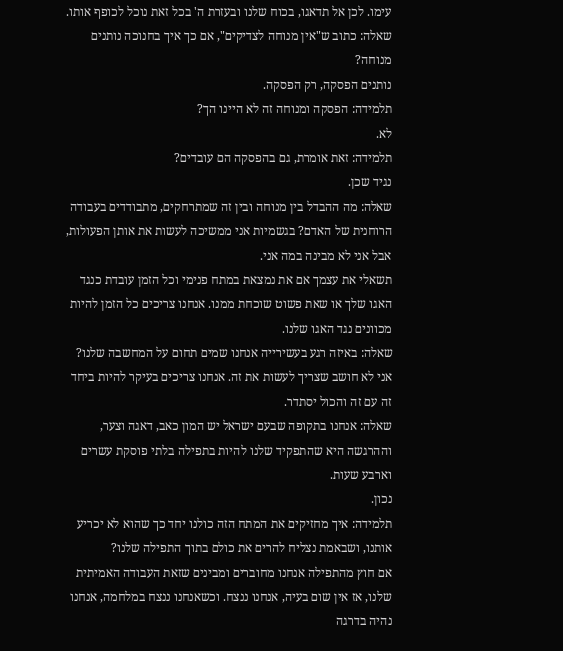עימו. לכן אל תדאגו, בכוח שלנו ובעזרת ה' בכל זאת נוכל לכופף אותו.
שאלה: כתוב ש"אין מנוחה לצדיקים", אם כך איך בחנוכה נותנים מנוחה?
נותנים הפסקה, רק הפסקה.
תלמידה: הפסקה ומנוחה זה לא היינו הך?
לא.
תלמידה: זאת אומרת, גם בהפסקה הם עובדים?
נגיד שכן.
שאלה: מה ההבדל בין מנוחה ובין זה שמתרחקים, מתבודדים בעבודה הרוחנית של האדם? בגשמיות אני ממשיכה לעשות את אותן הפעולות, אבל אני לא מבינה במה אני.
תשאלי את עצמך אם את נמצאת במתח פנימי וכל הזמן עובדת כנגד האגו שלך או שאת פשוט שוכחת ממנו. אנחנו צריכים כל הזמן להיות מכוונים נגד האגו שלנו.
שאלה: באיזה רגע בעשירייה אנחנו שמים תחום על המחשבה שלנו?
אני לא חושב שצריך לעשות את זה. אנחנו צריכים בעיקר להיות ביחד זה עם זה והכול יסתדר.
שאלה: אנחנו בתקופה שבעם ישראל יש המון כאב, דאגה וצער, וההרגשה היא שהתפקיד שלנו להיות בתפילה בלתי פוסקת עשרים וארבע שעות.
נכון.
תלמידה: איך מחזיקים את המתח הזה כולנו יחד כך שהוא לא יכריע אותנו, ושבאמת נצליח להרים את כולם בתוך התפילה שלנו?
אם חוץ מהתפילה אנחנו מחוברים ומבינים שזאת העבודה האמיתית שלנו, אז אין שום בעיה, אנחנו ננצח. וכשאנחנו ננצח במלחמה, אנחנו נהיה בדרגה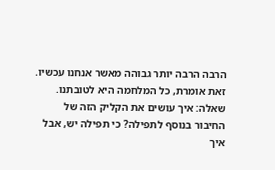הרבה הרבה יותר גבוהה מאשר אנחנו עכשיו. זאת אומרת, כל המלחמה היא לטובתנו.
שאלה: איך עושים את הקליק הזה של החיבור בנוסף לתפילה? כי תפילה יש, אבל איך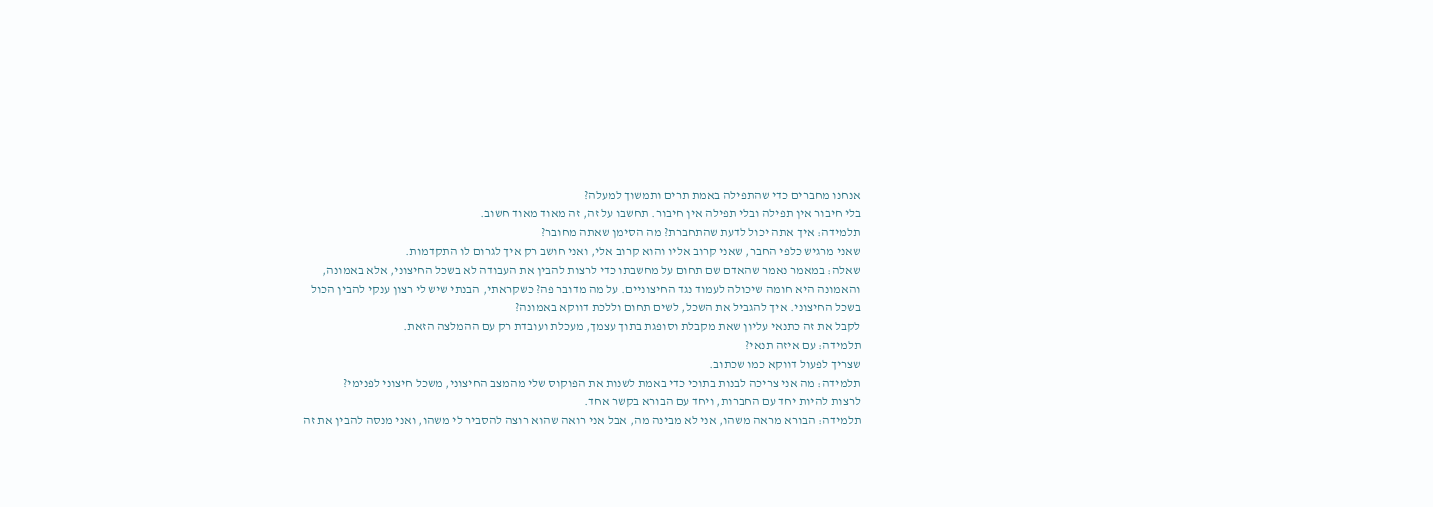אנחנו מחברים כדי שהתפילה באמת תרים ותמשוך למעלה?
בלי חיבור אין תפילה ובלי תפילה אין חיבור. תחשבו על זה, זה מאוד מאוד חשוב.
תלמידה: איך אתה יכול לדעת שהתחברת? מה הסימן שאתה מחובר?
שאני מרגיש כלפי החבר, שאני קרוב אליו והוא קרוב אלי, ואני חושב רק איך לגרום לו התקדמות.
שאלה: במאמר נאמר שהאדם שם תחום על מחשבתו כדי לרצות להבין את העבודה לא בשכל החיצוני, אלא באמונה, והאמונה היא חומה שיכולה לעמוד נגד החיצוניים. על מה מדובר פה? כשקראתי, הבנתי שיש לי רצון ענקי להבין הכול בשכל החיצוני. איך להגביל את השכל, לשים תחום וללכת דווקא באמונה?
לקבל את זה כתנאי עליון שאת מקבלת וסופגת בתוך עצמך, מעכלת ועובדת רק עם ההמלצה הזאת.
תלמידה: עם איזה תנאי?
שצריך לפעול דווקא כמו שכתוב.
תלמידה: מה אני צריכה לבנות בתוכי כדי באמת לשנות את הפוקוס שלי מהמצב החיצוני, משכל חיצוני לפנימי?
לרצות להיות יחד עם החברות, ויחד עם הבורא בקשר אחד.
תלמידה: הבורא מראה משהו, אני לא מבינה מה, אבל אני רואה שהוא רוצה להסביר לי משהו, ואני מנסה להבין את זה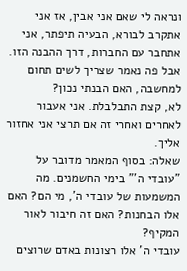ונראה לי שאם אני אבין, אז אני אתקרב לבורא, הבעיה תיפתר, אני אתחבר עם החברות, דרך ההבנה הזו. אבל פה נאמר שצריך לשים תחום למחשבה, האם הבנתי נכון?
לא, קצת התבלבלת. אני אעבור לאחרים ואחרי זה אם תרצי אני אחזור אליך.
שאלה: בסוף המאמר מדובר על "עובדי ה'" בימי החשמנים. מה המשמעות של עובדי ה', מי הם? האם אלו הבחנות? האם זה חיבור לאור המקיף?
עובדי ה' אלו רצונות באדם שרוצים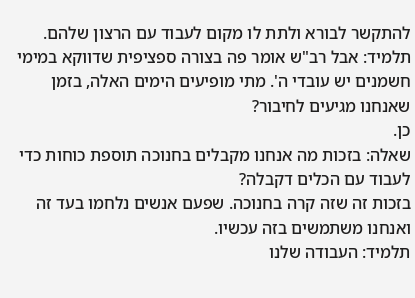להתקשר לבורא ולתת לו מקום לעבוד עם הרצון שלהם.
תלמיד: אבל רב"ש אומר פה בצורה ספציפית שדווקא במימי חשמנים יש עובדי ה'. מתי מופיעים הימים האלה, בזמן שאנחנו מגיעים לחיבור?
כן.
שאלה: בזכות מה אנחנו מקבלים בחנוכה תוספת כוחות כדי לעבוד עם הכלים דקבלה?
בזכות זה שזה קרה בחנוכה. שפעם אנשים נלחמו בעד זה ואנחנו משתמשים בזה עכשיו.
תלמיד: העבודה שלנו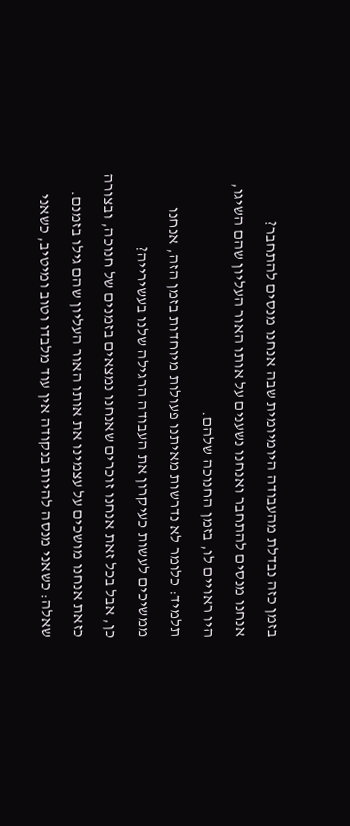בזמן כזה נבדלת מהעבודה היומיומית שבה אנחנו מנסים להתחבר?
אנחנו מנסים להתחבר ואנחנו נשענים על אותו האור העליון שהם השיגו, היו ראויים לו, בזמן החנוכה שלהם.
תלמיד: כלומר לא נדרשות מאיתנו פעולות מיוחדות בזמן הזה, אנחנו ממשיכים לעשות כעיקרון את העבודה הרגילה שלנו בעשירייה?
כן, אבל בכל זאת אנחנו זוכרים שאנחנו נמצאים בזמנים של חנוכה, ובצורה כזאת אנחנו מושכים על עצמינו את אותו האור העליון שהם גילו בזמנם.
שאלה: כשאני מנסה להיות בנקודה אין עוד מלבדו וטוב ומיטיב, כשאני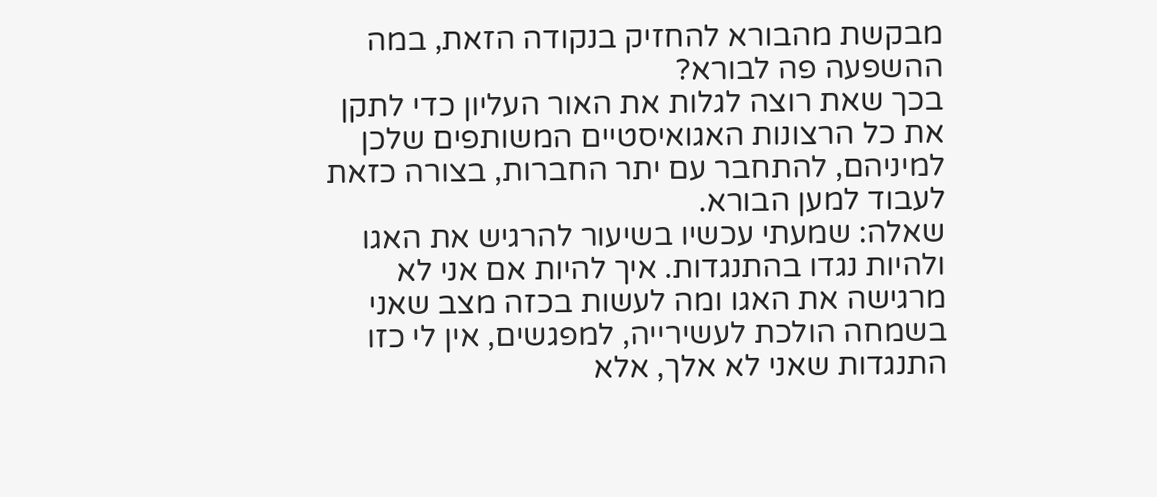מבקשת מהבורא להחזיק בנקודה הזאת, במה ההשפעה פה לבורא?
בכך שאת רוצה לגלות את האור העליון כדי לתקן את כל הרצונות האגואיסטיים המשותפים שלכן למיניהם, להתחבר עם יתר החברות, בצורה כזאת לעבוד למען הבורא.
שאלה: שמעתי עכשיו בשיעור להרגיש את האגו ולהיות נגדו בהתנגדות. איך להיות אם אני לא מרגישה את האגו ומה לעשות בכזה מצב שאני בשמחה הולכת לעשירייה, למפגשים, אין לי כזו התנגדות שאני לא אלך, אלא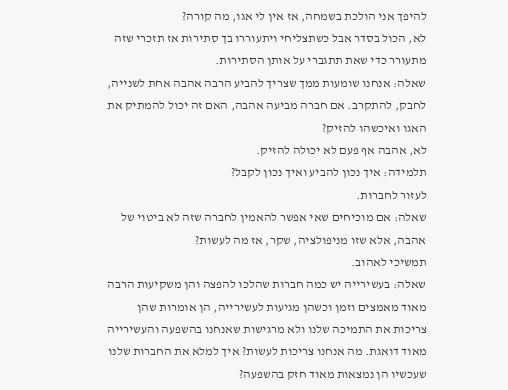להיפך אני הולכת בשמחה, אז אין לי אגו, מה קורה?
לא, הכול בסדר אבל כשתצליחי ויתעוררו בך סתירות אז תזכרי שזה מתעורר כדי שאת תתגברי על אותן הסתירות.
שאלה: אנחנו שומעות ממך שצריך להביע הרבה אהבה אחת לשנייה, לחבק, להתקרב. אם חברה מביעה אהבה, האם זה יכול להמתיק את האגו ואיכשהו להזיק?
לא, אהבה אף פעם לא יכולה להזיק.
תלמידה: איך נכון להביע ואיך נכון לקבל?
לעזור לחברות.
שאלה: אם מוכיחים שאי אפשר להאמין לחברה שזה לא ביטוי של אהבה, אלא שזו מניפולציה, שקר, אז מה לעשות?
תמשיכי לאהוב.
שאלה: בעשירייה יש כמה חברות שהלכו להפצה והן משקיעות הרבה מאוד מאמצים וזמן וכשהן מגיעות לעשירייה, הן אומרות שהן צריכות את התמיכה שלנו ולא מרגישות שאנחנו בהשפעה והעשירייה מאוד דואגת. מה אנחנו צריכות לעשות? איך למלא את החברות שלנו שעכשיו הן נמצאות מאוד חזק בהשפעה?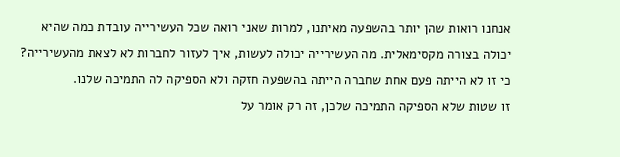אנחנו רואות שהן יותר בהשפעה מאיתנו, למרות שאני רואה שכל העשירייה עובדת כמה שהיא יכולה בצורה מקסימאלית. מה העשירייה יכולה לעשות, איך לעזור לחברות לא לצאת מהעשירייה? כי זו לא הייתה פעם אחת שחברה הייתה בהשפעה חזקה ולא הספיקה לה התמיכה שלנו.
זו שטות שלא הספיקה התמיכה שלכן, זה רק אומר על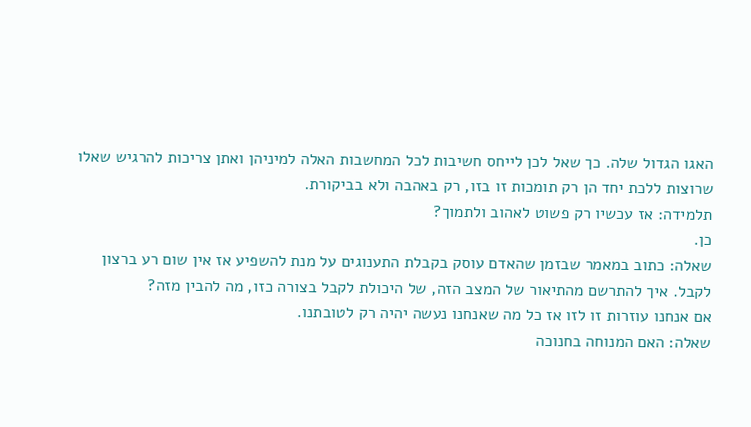האגו הגדול שלה. כך שאל לכן לייחס חשיבות לכל המחשבות האלה למיניהן ואתן צריכות להרגיש שאלו שרוצות ללכת יחד הן רק תומכות זו בזו, רק באהבה ולא בביקורת.
תלמידה: אז עכשיו רק פשוט לאהוב ולתמוך?
כן.
שאלה: כתוב במאמר שבזמן שהאדם עוסק בקבלת התענוגים על מנת להשפיע אז אין שום רע ברצון לקבל. איך להתרשם מהתיאור של המצב הזה, של היכולת לקבל בצורה כזו, מה להבין מזה?
אם אנחנו עוזרות זו לזו אז כל מה שאנחנו נעשה יהיה רק לטובתנו.
שאלה: האם המנוחה בחנוכה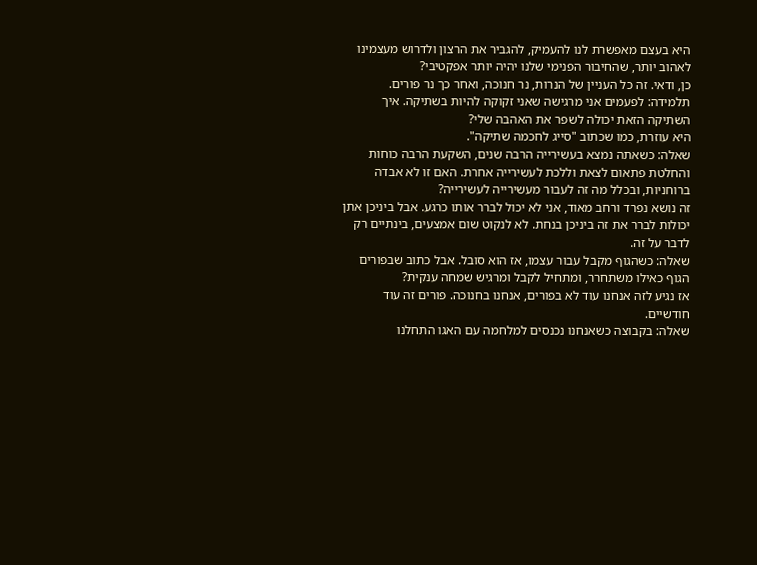היא בעצם מאפשרת לנו להעמיק, להגביר את הרצון ולדרוש מעצמינו לאהוב יותר, שהחיבור הפנימי שלנו יהיה יותר אפקטיבי?
כן, ודאי. זה כל העניין של הנרות, נר חנוכה, ואחר כך נר פורים.
תלמידה: לפעמים אני מרגישה שאני זקוקה להיות בשתיקה. איך השתיקה הזאת יכולה לשפר את האהבה שלי?
היא עוזרת, כמו שכתוב "סייג לחכמה שתיקה".
שאלה: כשאתה נמצא בעשירייה הרבה שנים, השקעת הרבה כוחות והחלטת פתאום לצאת וללכת לעשירייה אחרת. האם זו לא אבדה ברוחניות, ובכלל מה זה לעבור מעשירייה לעשירייה?
זה נושא נפרד ורחב מאוד, אני לא יכול לברר אותו כרגע. אבל ביניכן אתן יכולות לברר את זה ביניכן בנחת. לא לנקוט שום אמצעים, בינתיים רק לדבר על זה.
שאלה: כשהגוף מקבל עבור עצמו, אז הוא סובל. אבל כתוב שבפורים הגוף כאילו משתחרר, ומתחיל לקבל ומרגיש שמחה ענקית?
אז נגיע לזה אנחנו עוד לא בפורים, אנחנו בחנוכה. פורים זה עוד חודשיים.
שאלה: בקבוצה כשאנחנו נכנסים למלחמה עם האגו התחלנו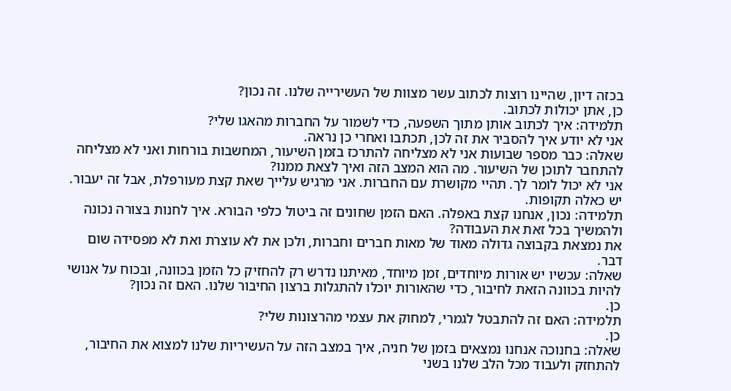בכזה דיון, שהיינו רוצות לכתוב עשר מצוות של העשירייה שלנו. זה נכון?
כן, אתן יכולות לכתוב.
תלמידה: איך לכתוב אותן מתוך השפעה, כדי לשמור על החברות מהאגו שלי?
אני לא יודע איך להסביר את זה לכן, תכתבו ואחרי כן נראה.
שאלה: כבר מספר שבועות אני לא מצליחה להתרכז בזמן השיעור, המחשבות בורחות ואני לא מצליחה להתחבר לתוכן של השיעור. מה הוא המצב הזה ואיך לצאת ממנו?
אני לא יכול לומר לך. תהיי מקושרת עם החברות. אני מרגיש עלייך שאת קצת מעורפלת, אבל זה יעבור. יש כאלה תקופות.
תלמידה: נכון, אנחנו קצת באפלה. האם הזמן שחונים זה ביטול כלפי הבורא. איך לחנות בצורה נכונה ולהמשיך בכל זאת את העבודה?
את נמצאת בקבוצה גדולה מאוד של מאות חברים וחברות, ולכן את לא עוצרת ואת לא מפסידה שום דבר.
שאלה: עכשיו יש אורות מיוחדים, זמן מיוחד, מאיתנו נדרש רק להחזיק כל הזמן בכוונה, ובכוח על אנושי להיות בכוונה הזאת לחיבור, כדי שהאורות יוכלו להתגלות ברצון החיבור שלנו. האם זה נכון?
כן.
תלמידה: האם זה להתבטל לגמרי, למחוק את עצמי מהרצונות שלי?
כן.
שאלה: בחנוכה אנחנו נמצאים בזמן של חניה, איך במצב הזה על העשיריות שלנו למצוא את החיבור, להתחזק ולעבוד מכל הלב שלנו בשני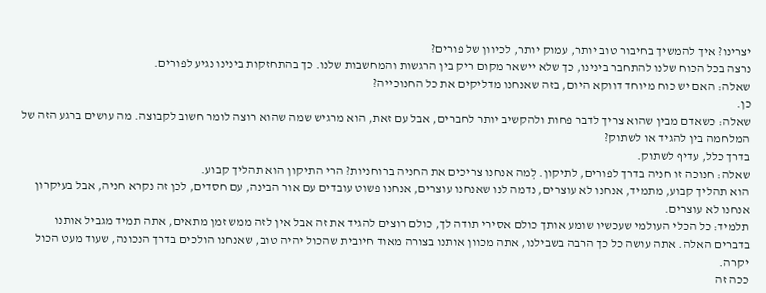יצרינו? איך להמשיך בחיבור טוב יותר, עמוק יותר, לכיוון של פורים?
נרצה בכל הכוח שלנו להתחבר בינינו, כך שלא יישאר מקום ריק בין הרגשות והמחשבות שלנו. כך בהתחזקות בינינו נגיע לפורים.
שאלה: האם יש כוח מיוחד דווקא היום, בזה שאנחנו מדליקים את כל החנוכייה?
כן.
שאלה: כשאדם מבין שהוא צריך לדבר פחות ולהקשיב יותר לחברים, אבל עם זאת, הוא מרגיש שמה שהוא רוצה לומר חשוב לקבוצה. מה עושים ברגע הזה של המלחמה בין להגיד או לשתוק?
בדרך כלל, עדיף לשתוק.
שאלה: חנוכה זו חניה בדרך לפורים, לתיקון. לְמה אנחנו צריכים את החניה ברוחניות? הרי התיקון הוא תהליך קבוע.
הוא תהליך קבוע, מתמיד, אנחנו לא עוצרים, נדמה לנו שאנחנו עוצרים, אנחנו פשוט עובדים עם אור הבינה, עם חסדים, לכן זה נקרא חניה, אבל בעיקרון אנחנו לא עוצרים.
תלמיד: כל הכלי העולמי שעכשיו שומע אותך כולם אסירי תודה לך, כולם רוצים להגיד את זה אבל אין לזה ממש זמן מתאים, אתה תמיד מגביל אותנו בדברים האלה. אתה עושה כל כך הרבה בשבילנו, אתה מכוון אותנו בצורה מאוד חיובית שהכול יהיה טוב, שאנחנו הולכים בדרך הנכונה, שעוד מעט הכול יקרה.
ככה זה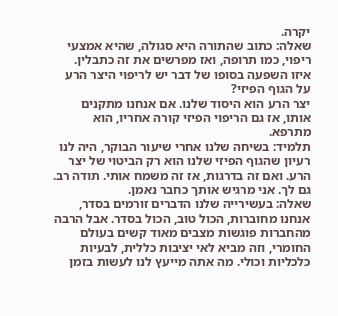יקרה.
שאלה: כתוב שהתורה היא סגולה, שהיא אמצעי ריפוי, כמו תרופה, ואז מפרשים את זה כתבלין. איזו השפעה בסופו של דבר יש לריפוי היצר הרע על הגוף הפיזי?
יצר הרע הוא היסוד שלנו. אם אנחנו מתקנים אותו, אז גם הריפוי הפיזי קורה אחריו, הוא מתרפא.
תלמיד: בשיחה שלנו אחרי שיעור הבוקר, היה לנו רעיון שהגוף הפיזי שלנו הוא רק הביטוי של יצר הרע. ואם זה בדרגות, אז זה משמח אותי. תודה רב.
גם לך. אני מרגיש אותך כחבר נאמן.
שאלה: בעשירייה שלנו הדברים זורמים בסדר, אנחנו מחוברות, הכול טוב, הכול בסדר. אבל הרבה מהחברות פוגשות מצבים מאוד קשים בעולם החומרי, וזה מביא לאי יציבות כללית, לבעיות כלכליות וכולי. מה אתה מייעץ לנו לעשות בזמן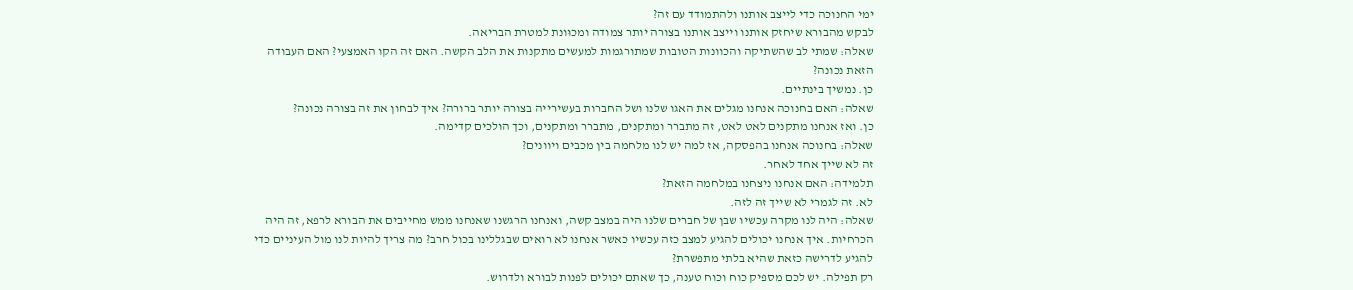ימי החנוכה כדי לייצב אותנו ולהתמודד עם זה?
לבקש מהבורא שיחזק אותנו וייצב אותנו בצורה יותר צמודה ומכוּונת למטרת הבריאה.
שאלה: שמתי לב שהשתיקה והכוונות הטובות שמתורגמות למעשים מתקנות את הלב הקשה. האם זה הקו האמצעי? האם העבודה הזאת נכונה?
כן. נמשיך בינתיים.
שאלה: האם בחנוכה אנחנו מגלים את האגו שלנו ושל החברות בעשירייה בצורה יותר ברורה? איך לבחון את זה בצורה נכונה?
כן. ואז אנחנו מתקנים לאט לאט, זה מתברר ומתקנים, מתברר ומתקנים, וכך הולכים קדימה.
שאלה: בחנוכה אנחנו בהפסקה, אז למה יש לנו מלחמה בין מכבים ויוונים?
זה לא שייך אחד לאחר.
תלמידה: האם אנחנו ניצחנו במלחמה הזאת?
לא. זה לגמרי לא שייך זה לזה.
שאלה: היה לנו מקרה עכשיו שבן של חברים שלנו היה במצב קשה, ואנחנו הרגשנו שאנחנו ממש מחייבים את הבורא לרפא, זה היה הכרחיות. איך אנחנו יכולים להגיע למצב כזה עכשיו כאשר אנחנו לא רואים שבגללינו בכול חרב? מה צריך להיות לנו מול העיניים כדי להגיע לדרישה כזאת שהיא בלתי מתפשרת?
רק תפילה. יש לכם מספיק כוח וכוח טענה, כך שאתם יכולים לפנות לבורא ולדרוש.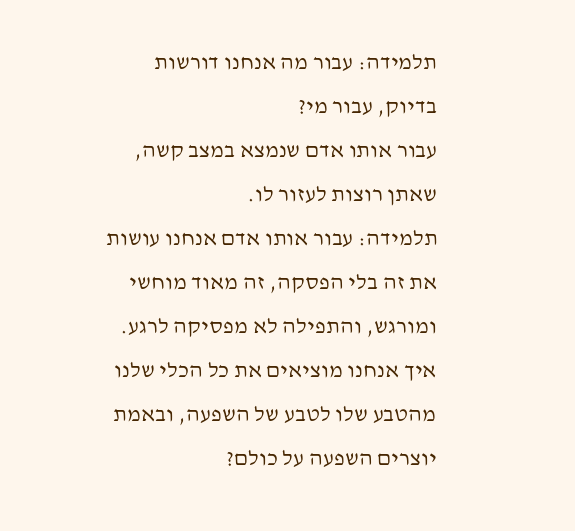תלמידה: עבור מה אנחנו דורשות בדיוק, עבור מי?
עבור אותו אדם שנמצא במצב קשה, שאתן רוצות לעזור לו.
תלמידה: עבור אותו אדם אנחנו עושות את זה בלי הפסקה, זה מאוד מוחשי ומורגש, והתפילה לא מפסיקה לרגע. איך אנחנו מוציאים את כל הכלי שלנו מהטבע שלו לטבע של השפעה, ובאמת יוצרים השפעה על כולם?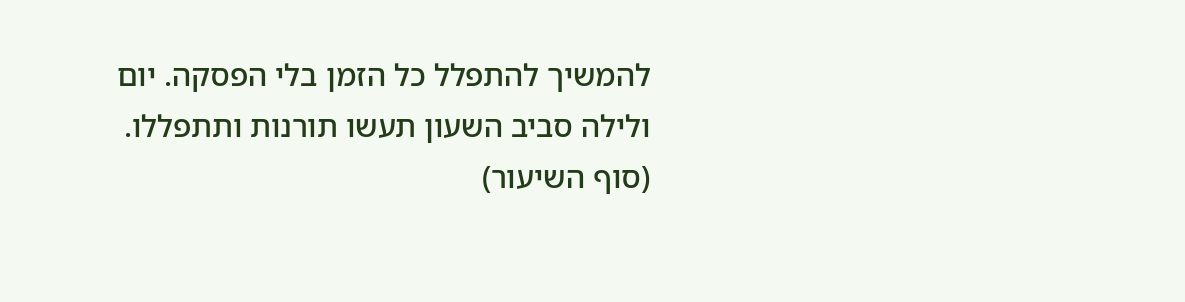להמשיך להתפלל כל הזמן בלי הפסקה. יום ולילה סביב השעון תעשו תורנות ותתפללו.
(סוף השיעור)